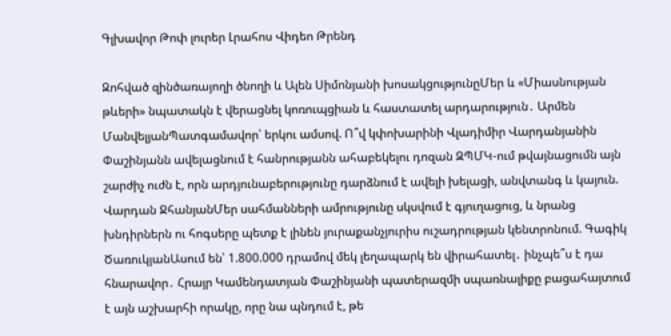Գլխավոր Թոփ լուրեր Լրահոս Վիդեո Թրենդ

Զոհված զինծառայողի ծնողի և Ալեն Սիմոնյանի խոսակցությունըՄեր և «Միասնության թևերի» նպատակն է վերացնել կոռուպցիան և հաստատել արդարություն․ Արմեն ՄանվելյանՊատգամավոր՝ երկու ամսով. Ո՞վ կփոխարինի Վլադիմիր Վարդանյանին Փաշինյանն ավելացնում է հանրությանն ահաբեկելու դոզան ԶՊՄԿ-ում թվայնացումն այն շարժիչ ուժն է, որն արդյունաբերությունը դարձնում է ավելի խելացի, անվտանգ և կայուն. Վարդան ՋհանյանՄեր սահմանների ամրությունը սկսվում է գյուղացուց, և նրանց խնդիրներն ու հոգսերը պետք է լինեն յուրաքանչյուրիս ուշադրության կենտրոնում. Գագիկ ԾառուկյանԱսում են՝ 1.800.000 դրամով մեկ լեղապարկ են վիրահատել․ ինչպե՞ս է դա հնարավոր․ Հրայր Կամենդատյան Փաշինյանի պատերազմի սպառնալիքը բացահայտում է այն աշխարհի որակը, որը նա պնդում է, թե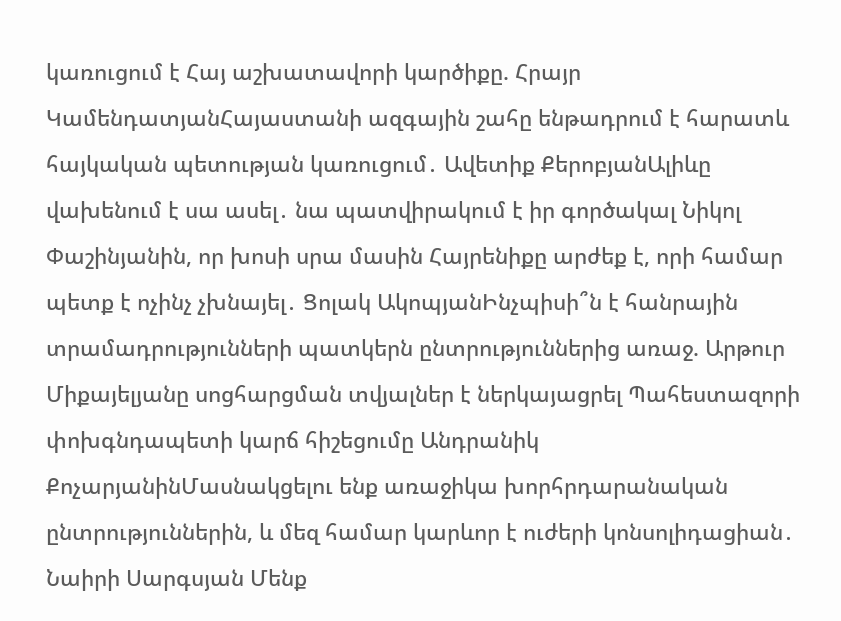կառուցում է Հայ աշխատավորի կարծիքը. Հրայր ԿամենդատյանՀայաստանի ազգային շահը ենթադրում է հարատև հայկական պետության կառուցում․ Ավետիք ՔերոբյանԱլիևը վախենում է սա ասել․ նա պատվիրակում է իր գործակալ Նիկոլ Փաշինյանին, որ խոսի սրա մասին Հայրենիքը արժեք է, որի համար պետք է ոչինչ չխնայել․ Ցոլակ ԱկոպյանԻնչպիսի՞ն է հանրային տրամադրությունների պատկերն ընտրություններից առաջ. Արթուր Միքայելյանը սոցհարցման տվյալներ է ներկայացրել Պահեստազորի փոխգնդապետի կարճ հիշեցումը Անդրանիկ ՔոչարյանինՄասնակցելու ենք առաջիկա խորհրդարանական ընտրություններին, և մեզ համար կարևոր է ուժերի կոնսոլիդացիան․ Նաիրի Սարգսյան Մենք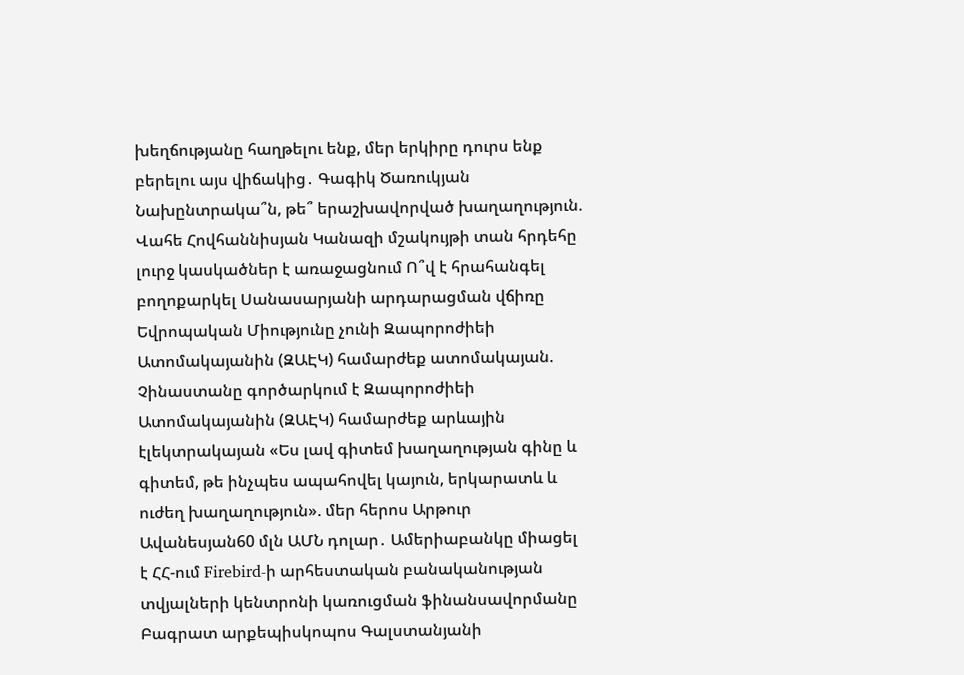խեղճությանը հաղթելու ենք, մեր երկիրը դուրս ենք բերելու այս վիճակից․ Գագիկ Ծառուկյան Նախընտրակա՞ն, թե՞ երաշխավորված խաղաղություն. Վահե Հովհաննիսյան Կանազի մշակույթի տան հրդեհը լուրջ կասկածներ է առաջացնում Ո՞վ է հրահանգել բողոքարկել Սանասարյանի արդարացման վճիռը Եվրոպական Միությունը չունի Զապորոժիեի Ատոմակայանին (ԶԱԷԿ) համարժեք ատոմակայան. Չինաստանը գործարկում է Զապորոժիեի Ատոմակայանին (ԶԱԷԿ) համարժեք արևային էլեկտրակայան «Ես լավ գիտեմ խաղաղության գինը և գիտեմ, թե ինչպես ապահովել կայուն, երկարատև և ուժեղ խաղաղություն». մեր հերոս Արթուր Ավանեսյան60 մլն ԱՄՆ դոլար․ Ամերիաբանկը միացել է ՀՀ-ում Firebird-ի արհեստական բանականության տվյալների կենտրոնի կառուցման ֆինանսավորմանը Բագրատ արքեպիսկոպոս Գալստանյանի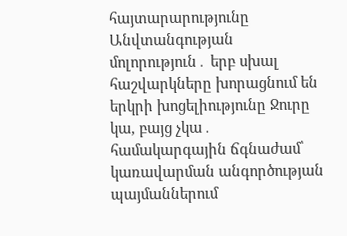հայտարարությունը Անվտանգության մոլորություն․ երբ սխալ հաշվարկները խորացնում են երկրի խոցելիությունը Ջուրը կա, բայց չկա․ համակարգային ճգնաժամ՝ կառավարման անգործության պայմաններում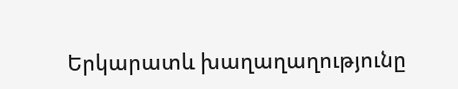Երկարատև խաղաղաղությունը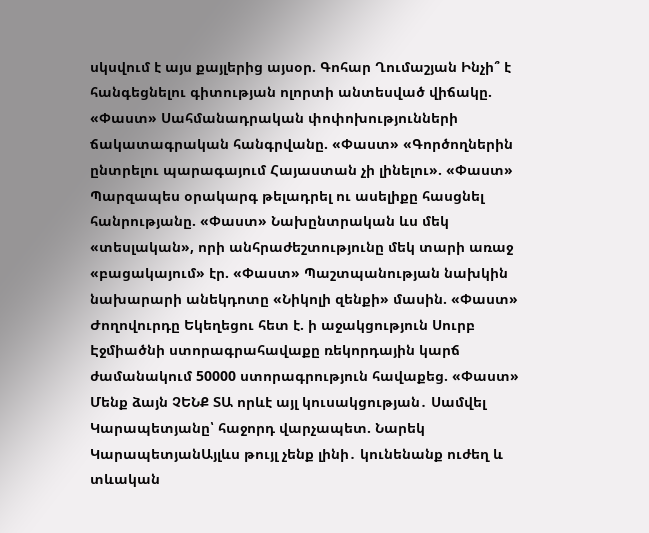սկսվում է այս քայլերից այսօր. Գոհար Ղումաշյան Ինչի՞ է հանգեցնելու գիտության ոլորտի անտեսված վիճակը. «Փաստ» Սահմանադրական փոփոխությունների ճակատագրական հանգրվանը. «Փաստ» «Գործողներին ընտրելու պարագայում Հայաստան չի լինելու». «Փաստ» Պարզապես օրակարգ թելադրել ու ասելիքը հասցնել հանրությանը. «Փաստ» Նախընտրական ևս մեկ «տեսլական», որի անհրաժեշտությունը մեկ տարի առաջ «բացակայում» էր. «Փաստ» Պաշտպանության նախկին նախարարի անեկդոտը «Նիկոլի զենքի» մասին. «Փաստ» Ժողովուրդը Եկեղեցու հետ է. ի աջակցություն Սուրբ Էջմիածնի ստորագրահավաքը ռեկորդային կարճ ժամանակում 50000 ստորագրություն հավաքեց. «Փաստ» Մենք ձայն ՉԵՆՔ ՏԱ որևէ այլ կուսակցության․ Սամվել Կարապետյանը՝ հաջորդ վարչապետ. Նարեկ ԿարապետյանԱյլևս թույլ չենք լինի․ կունենանք ուժեղ և տևական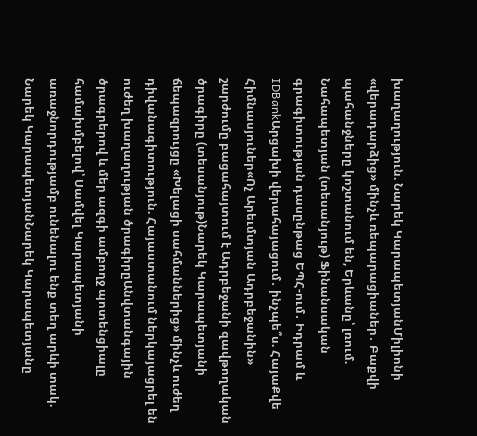խաղաղություն. Նարեկ ԿարապետյանՄիլիոնի «վերադարձից» մինչև ռեպարացիաներ․ Բաքվի պահանջները կոշտանում են, Երևանը՝ լռում. Նահապետյան (տեսանյութ) Ֆինանսական գրագիտության դասընթաց ԵՊՀ-ում․ Իդրամ և IDBankԱրցախի վերահայացում․ ինչպե՞ս. ՀայաՔվե Հիմնասյուներ«Ոչ Արեւմտյան Ադրբեջանին» շարժումը բացահայտում է Ադրբեջանի զավթողական ծրագիրը (տեսանյութ)Նարեկ Կարապետյանի ճեպազրույցը «Խելացի սահմաններից» մինչև ուժեղ դիվանագիտություն. Հայաստանում ներկայացրել են ուժեղ խաղաղության ծրագիրըԱնվտանգային ծրագրերով և մեր ազգի ամբողջ պոտենցիալը համախմբելով՝ Սամվել Կարապետյանի առաջնորդությամբ ունենալու ենք տեղ արևի տակ. Նարեկ ԿարապետյանՆարեկ Կարապետյանը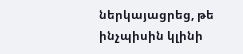ներկայացրեց, թե ինչպիսին կլինի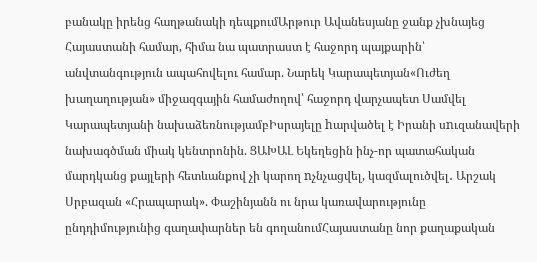բանակը իրենց հաղթանակի դեպքումԱրթուր Ավանեսյանը ջանք չխնայեց Հայաստանի համար, հիմա նա պատրաստ է հաջորդ պայքարին՝ անվտանգություն ապահովելու համար. Նարեկ Կարապետյան«Ուժեղ խաղաղության» միջազգային համաժողով՝ հաջորդ վարչապետ Սամվել Կարապետյանի նախաձեռնությամբԻսրայելը hարվածել է Իրանի սnւզանավերի նախագծման միակ կենտրոնին. ՑԱԽԱԼ Եկեղեցին ինչ-որ պատահական մարդկանց քայլերի հետևանքով չի կարող nչնչացվել, կազմալուծվել․ Արշակ Սրբազան «Հրապարակ». Փաշինյանն ու նրա կառավարությունը ընդդիմությունից գաղափարներ են գողանումՀայաստանը նոր քաղաքական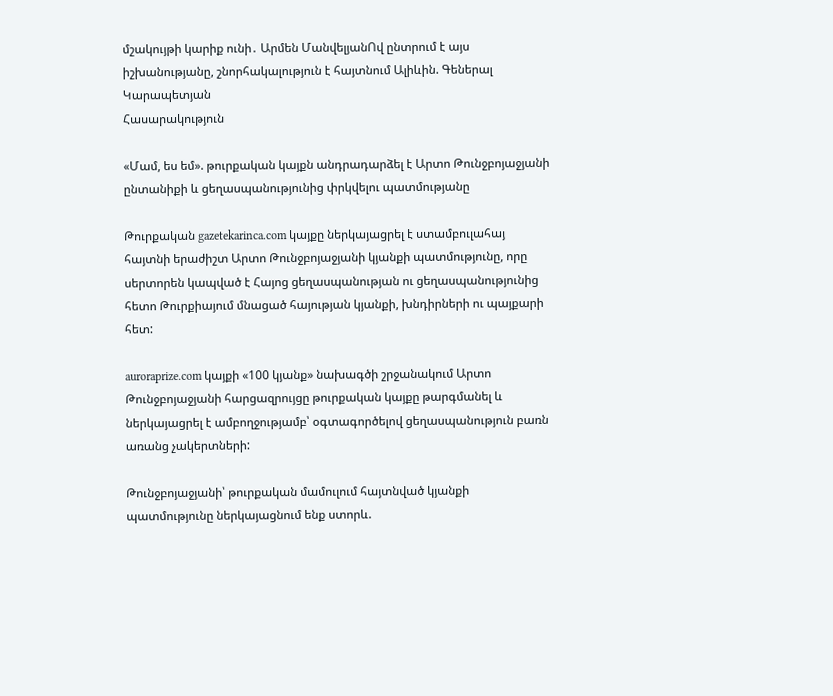մշակույթի կարիք ունի․ Արմեն ՄանվելյանՈվ ընտրում է այս իշխանությանը, շնորհակալություն է հայտնում Ալիևին. Գեներալ Կարապետյան
Հասարակություն

«Մամ, ես եմ». թուրքական կայքն անդրադարձել է Արտո Թունջբոյաջյանի ընտանիքի և ցեղասպանությունից փրկվելու պատմությանը

Թուրքական gazetekarinca.com կայքը ներկայացրել է ստամբուլահայ հայտնի երաժիշտ Արտո Թունջբոյաջյանի կյանքի պատմությունը, որը սերտորեն կապված է Հայոց ցեղասպանության ու ցեղասպանությունից հետո Թուրքիայում մնացած հայության կյանքի, խնդիրների ու պայքարի հետ:

auroraprize.com կայքի «100 կյանք» նախագծի շրջանակում Արտո Թունջբոյաջյանի հարցազրույցը թուրքական կայքը թարգմանել և ներկայացրել է ամբողջությամբ՝ օգտագործելով ցեղասպանություն բառն առանց չակերտների:

Թունջբոյաջյանի՝ թուրքական մամուլում հայտնված կյանքի պատմությունը ներկայացնում ենք ստորև.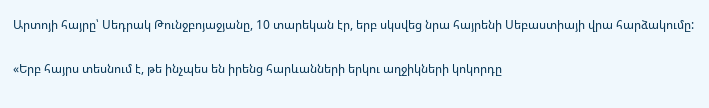Արտոյի հայրը՝ Սեդրակ Թունջբոյաջյանը, 10 տարեկան էր, երբ սկսվեց նրա հայրենի Սեբաստիայի վրա հարձակումը:

«Երբ հայրս տեսնում է, թե ինչպես են իրենց հարևանների երկու աղջիկների կոկորդը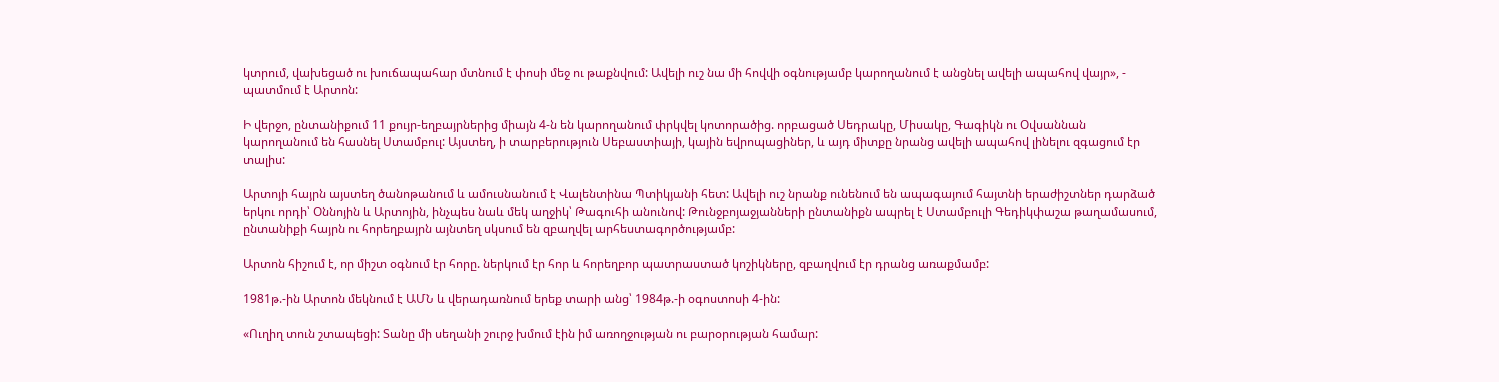կտրում, վախեցած ու խուճապահար մտնում է փոսի մեջ ու թաքնվում: Ավելի ուշ նա մի հովվի օգնությամբ կարողանում է անցնել ավելի ապահով վայր», - պատմում է Արտոն:

Ի վերջո, ընտանիքում 11 քույր-եղբայրներից միայն 4-ն են կարողանում փրկվել կոտորածից. որբացած Սեդրակը, Միսակը, Գագիկն ու Օվսաննան կարողանում են հասնել Ստամբուլ: Այստեղ, ի տարբերություն Սեբաստիայի, կային եվրոպացիներ, և այդ միտքը նրանց ավելի ապահով լինելու զգացում էր տալիս:

Արտոյի հայրն այստեղ ծանոթանում և ամուսնանում է Վալենտինա Պտիկյանի հետ: Ավելի ուշ նրանք ունենում են ապագայում հայտնի երաժիշտներ դարձած երկու որդի՝ Օննոյին և Արտոյին, ինչպես նաև մեկ աղջիկ՝ Թագուհի անունով: Թունջբոյաջյանների ընտանիքն ապրել է Ստամբուլի Գեդիկփաշա թաղամասում, ընտանիքի հայրն ու հորեղբայրն այնտեղ սկսում են զբաղվել արհեստագործությամբ:

Արտոն հիշում է, որ միշտ օգնում էր հորը. ներկում էր հոր և հորեղբոր պատրաստած կոշիկները, զբաղվում էր դրանց առաքմամբ:

1981թ.-ին Արտոն մեկնում է ԱՄՆ և վերադառնում երեք տարի անց՝ 1984թ.-ի օգոստոսի 4-ին:

«Ուղիղ տուն շտապեցի: Տանը մի սեղանի շուրջ խմում էին իմ առողջության ու բարօրության համար: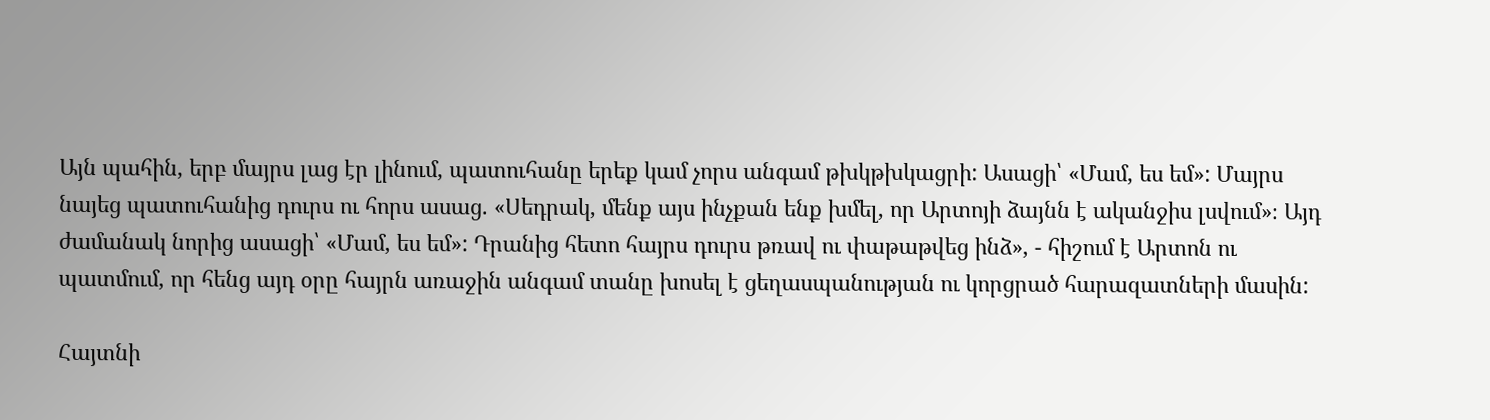Այն պահին, երբ մայրս լաց էր լինում, պատուհանը երեք կամ չորս անգամ թխկթխկացրի: Ասացի՝ «Մամ, ես եմ»: Մայրս նայեց պատուհանից դուրս ու հորս ասաց. «Սեդրակ, մենք այս ինչքան ենք խմել, որ Արտոյի ձայնն է ականջիս լսվում»։ Այդ ժամանակ նորից ասացի՝ «Մամ, ես եմ»: Դրանից հետո հայրս դուրս թռավ ու փաթաթվեց ինձ», - հիշում է Արտոն ու պատմում, որ հենց այդ օրը հայրն առաջին անգամ տանը խոսել է ցեղասպանության ու կորցրած հարազատների մասին:

Հայտնի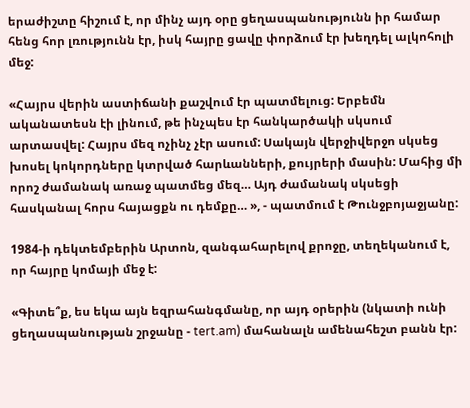երաժիշտը հիշում է, որ մինչ այդ օրը ցեղասպանությունն իր համար հենց հոր լռությունն էր, իսկ հայրը ցավը փորձում էր խեղդել ալկոհոլի մեջ:

«Հայրս վերին աստիճանի քաշվում էր պատմելուց: Երբեմն ականատեսն էի լինում, թե ինչպես էր հանկարծակի սկսում արտասվել: Հայրս մեզ ոչինչ չէր ասում: Սակայն վերջիվերջո սկսեց խոսել կոկորդները կտրված հարևանների, քույրերի մասին: Մահից մի որոշ ժամանակ առաջ պատմեց մեզ… Այդ ժամանակ սկսեցի հասկանալ հորս հայացքն ու դեմքը… », - պատմում է Թունջբոյաջյանը:

1984-ի դեկտեմբերին Արտոն, զանգահարելով քրոջը, տեղեկանում է, որ հայրը կոմայի մեջ է:

«Գիտե՞ք, ես եկա այն եզրահանգմանը, որ այդ օրերին (նկատի ունի ցեղասպանության շրջանը - tert.am) մահանալն ամենահեշտ բանն էր: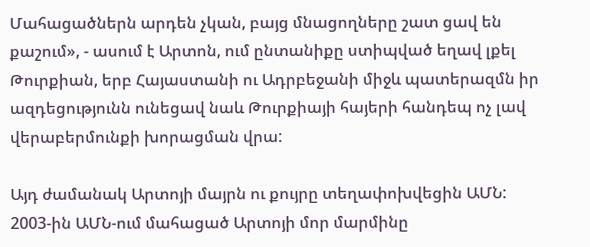Մահացածներն արդեն չկան, բայց մնացողները շատ ցավ են քաշում», - ասում է Արտոն, ում ընտանիքը ստիպված եղավ լքել Թուրքիան, երբ Հայաստանի ու Ադրբեջանի միջև պատերազմն իր ազդեցությունն ունեցավ նաև Թուրքիայի հայերի հանդեպ ոչ լավ վերաբերմունքի խորացման վրա:

Այդ ժամանակ Արտոյի մայրն ու քույրը տեղափոխվեցին ԱՄՆ: 2003-ին ԱՄՆ-ում մահացած Արտոյի մոր մարմինը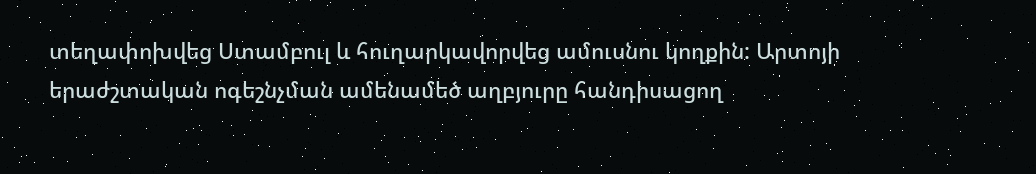տեղափոխվեց Ստամբուլ և հուղարկավորվեց ամուսնու կողքին: Արտոյի երաժշտական ոգեշնչման ամենամեծ աղբյուրը հանդիսացող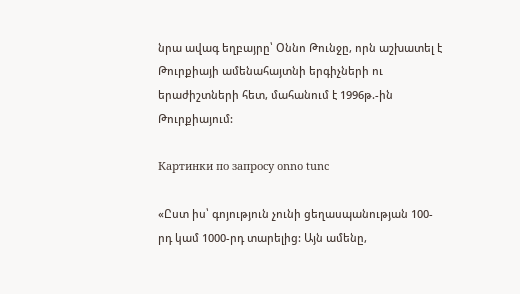նրա ավագ եղբայրը՝ Օննո Թունջը, որն աշխատել է Թուրքիայի ամենահայտնի երգիչների ու երաժիշտների հետ, մահանում է 1996թ.-ին Թուրքիայում:

Картинки по запросу onno tunc

«Ըստ իս՝ գոյություն չունի ցեղասպանության 100-րդ կամ 1000-րդ տարելից: Այն ամենը,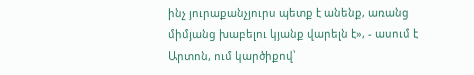ինչ յուրաքանչյուրս պետք է անենք, առանց միմյանց խաբելու կյանք վարելն է», - ասում է Արտոն, ում կարծիքով՝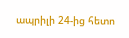ապրիլի 24-ից հետո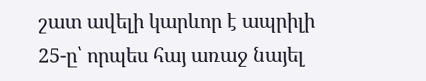շատ ավելի կարևոր է ապրիլի 25-ը՝ որպես հայ առաջ նայել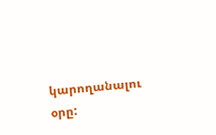կարողանալու օրը: